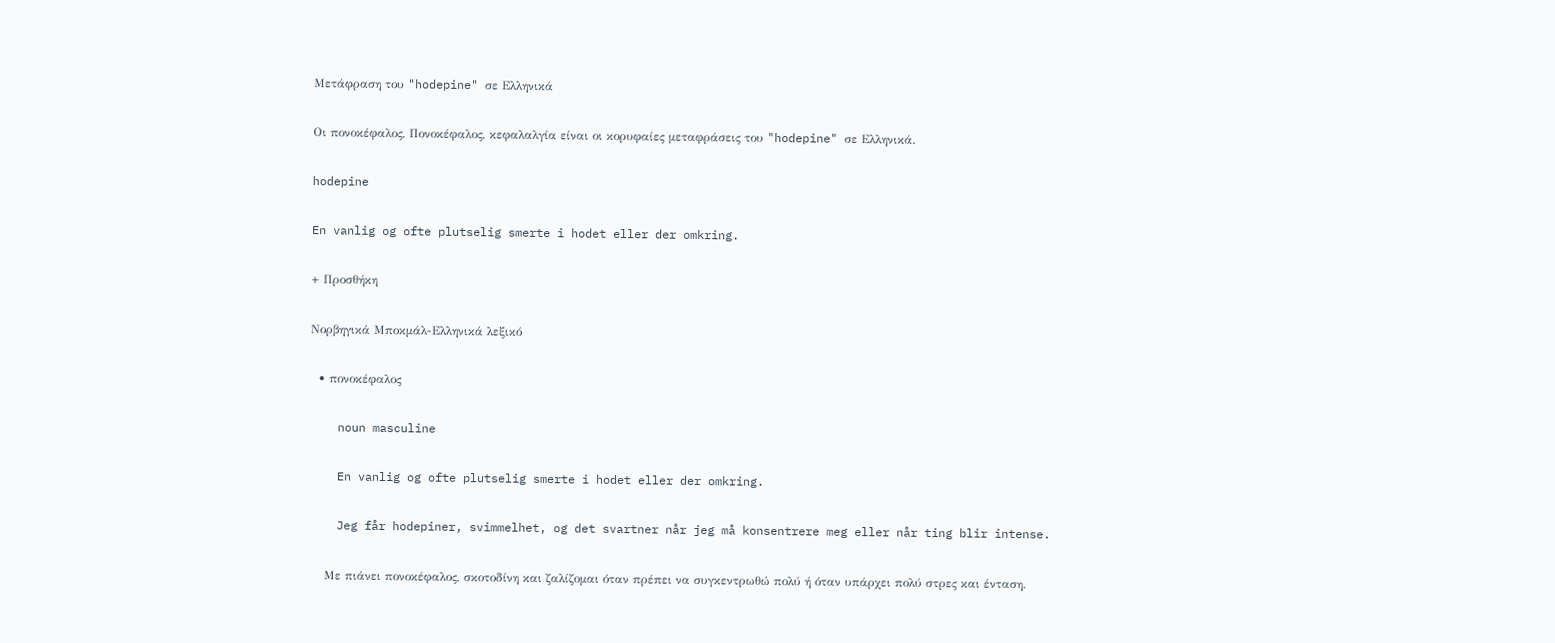Μετάφραση του "hodepine" σε Ελληνικά

Οι πονοκέφαλος, Πονοκέφαλος, κεφαλαλγία είναι οι κορυφαίες μεταφράσεις του "hodepine" σε Ελληνικά.

hodepine

En vanlig og ofte plutselig smerte i hodet eller der omkring.

+ Προσθήκη

Νορβηγικά Μποκμάλ-Ελληνικά λεξικό

  • πονοκέφαλος

    noun masculine

    En vanlig og ofte plutselig smerte i hodet eller der omkring.

    Jeg får hodepiner, svimmelhet, og det svartner når jeg må konsentrere meg eller når ting blir intense.

    Με πιάνει πονοκέφαλος, σκοτοδίνη και ζαλίζομαι όταν πρέπει να συγκεντρωθώ πολύ ή όταν υπάρχει πολύ στρες και ένταση.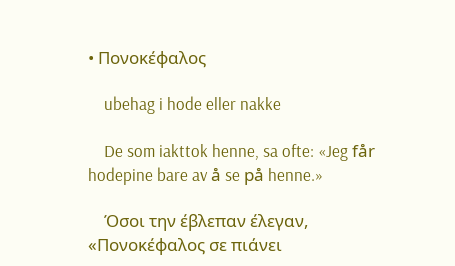• Πονοκέφαλος

    ubehag i hode eller nakke

    De som iakttok henne, sa ofte: «Jeg får hodepine bare av å se på henne.»

    Όσοι την έβλεπαν έλεγαν, «Πονοκέφαλος σε πιάνει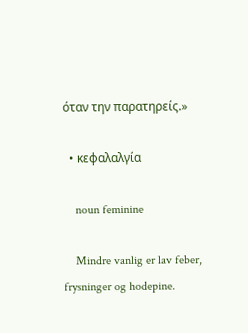όταν την παρατηρείς.»

  • κεφαλαλγία

    noun feminine

    Mindre vanlig er lav feber, frysninger og hodepine.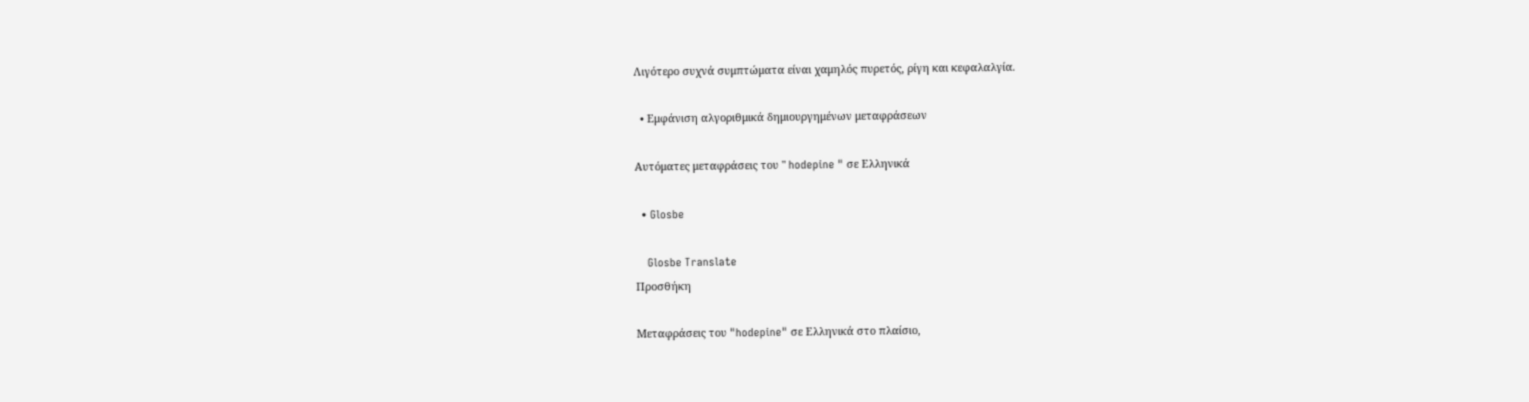Λιγότερο συχνά συμπτώματα είναι χαμηλός πυρετός, ρίγη και κεφαλαλγία.

  • Εμφάνιση αλγοριθμικά δημιουργημένων μεταφράσεων

Αυτόματες μεταφράσεις του " hodepine " σε Ελληνικά

  • Glosbe

    Glosbe Translate
Προσθήκη

Μεταφράσεις του "hodepine" σε Ελληνικά στο πλαίσιο,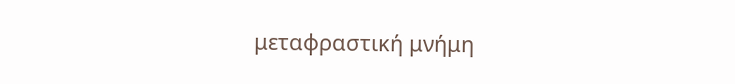μεταφραστική μνήμη